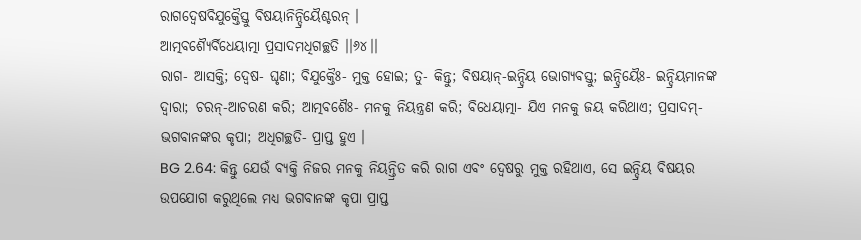ରାଗଦ୍ୱେଷବିଯୁକ୍ତୈସ୍ତୁ ବିଷୟାନିନ୍ଦ୍ରିୟୈଶ୍ଚରନ୍ ।
ଆତ୍ମବଶ୍ୟୈର୍ବିଧେୟାତ୍ମା ପ୍ରସାଦମଧିଗଚ୍ଛତି ।।୬୪।।
ରାଗ- ଆସକ୍ତି; ଦ୍ୱେଷ- ଘୃଣା; ବିଯୁକ୍ତୈଃ- ମୁକ୍ତ ହୋଇ; ତୁ- କିନ୍ତୁ; ବିଷୟାନ୍-ଇନ୍ଦ୍ରିୟ ଭୋଗ୍ୟବସ୍ତୁ; ଇନ୍ଦ୍ରିୟୈଃ- ଇନ୍ଦ୍ରିୟମାନଙ୍କ ଦ୍ୱାରା; ଚରନ୍-ଆଚରଣ କରି; ଆତ୍ମବଶୈଃ- ମନକୁ ନିୟନ୍ତ୍ରଣ କରି; ବିଧେୟାତ୍ମା- ଯିଏ ମନକୁ ଜୟ କରିଥାଏ; ପ୍ରସାଦମ୍- ଭଗବାନଙ୍କର କୃପା; ଅଧିଗଚ୍ଛତି- ପ୍ରାପ୍ତ ହୁଏ ।
BG 2.64: କିନ୍ତୁ ଯେଉଁ ବ୍ୟକ୍ତି ନିଜର ମନକୁ ନିୟନ୍ତ୍ରିତ କରି ରାଗ ଏବଂ ଦ୍ୱେଷରୁ ମୁକ୍ତ ରହିଥାଏ, ସେ ଇନ୍ଦ୍ରିୟ ବିଷୟର ଉପଯୋଗ କରୁଥିଲେ ମଧ୍ୟ ଭଗବାନଙ୍କ କୃପା ପ୍ରାପ୍ତ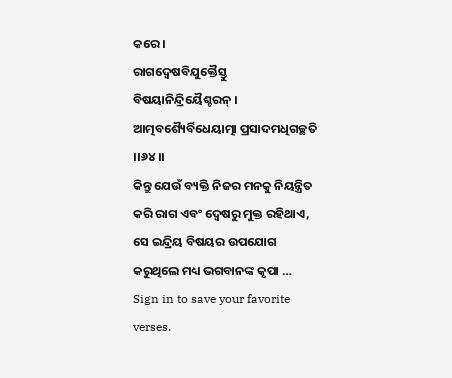କରେ ।
ରାଗଦ୍ୱେଷବିଯୁକ୍ତୈସ୍ତୁ ବିଷୟାନିନ୍ଦ୍ରିୟୈଶ୍ଚରନ୍ ।
ଆତ୍ମବଶ୍ୟୈର୍ବିଧେୟାତ୍ମା ପ୍ରସାଦମଧିଗଚ୍ଛତି ।।୬୪।।
କିନ୍ତୁ ଯେଉଁ ବ୍ୟକ୍ତି ନିଜର ମନକୁ ନିୟନ୍ତ୍ରିତ କରି ରାଗ ଏବଂ ଦ୍ୱେଷରୁ ମୁକ୍ତ ରହିଥାଏ, ସେ ଇନ୍ଦ୍ରିୟ ବିଷୟର ଉପଯୋଗ କରୁଥିଲେ ମଧ୍ୟ ଭଗବାନଙ୍କ କୃପା …
Sign in to save your favorite verses.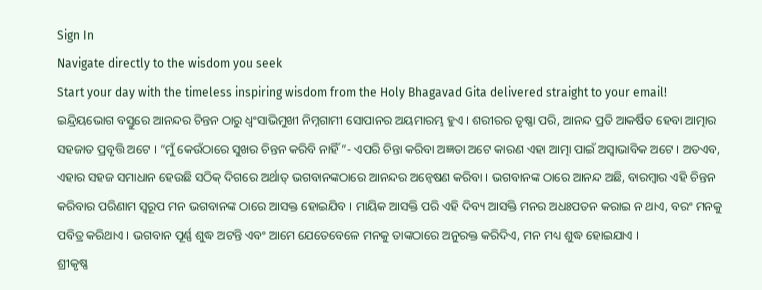Sign In
Navigate directly to the wisdom you seek
Start your day with the timeless inspiring wisdom from the Holy Bhagavad Gita delivered straight to your email!
ଇନ୍ଦ୍ରିୟଭୋଗ ବସ୍ତୁରେ ଆନନ୍ଦର ଚିନ୍ତନ ଠାରୁ ଧ୍ୱଂସାଭିମୁଖୀ ନିମ୍ନଗାମୀ ସୋପାନର ଅୟମାରମ୍ଭ ହୁଏ । ଶରୀରର ତୃଷ୍ଣା ପରି, ଆନନ୍ଦ ପ୍ରତି ଆକର୍ଷିତ ହେବା ଆତ୍ମାର ସହଜାତ ପ୍ରବୃତ୍ତି ଅଟେ । “ମୁଁ କେଉଁଠାରେ ସୁଖର ଚିନ୍ତନ କରିବି ନାହିଁ”- ଏପରି ଚିନ୍ତା କରିବା ଅଜ୍ଞତା ଅଟେ କାରଣ ଏହା ଆତ୍ମା ପାଇଁ ଅସ୍ୱାଭାବିକ ଅଟେ । ଅତଏବ, ଏହାର ସହଜ ସମାଧାନ ହେଉଛି ସଠିକ୍ ଦିଗରେ ଅର୍ଥାତ୍ ଭଗବାନଙ୍କଠାରେ ଆନନ୍ଦର ଅନ୍ୱେଷଣ କରିବା । ଭଗବାନଙ୍କ ଠାରେ ଆନନ୍ଦ ଅଛି, ବାରମ୍ବାର ଏହି ଚିନ୍ତନ କରିବାର ପରିଣାମ ସ୍ୱରୂପ ମନ ଭଗବାନଙ୍କ ଠାରେ ଆସକ୍ତ ହୋଇଯିବ । ମାୟିକ ଆସକ୍ତି ପରି ଏହି ଦିବ୍ୟ ଆସକ୍ତି ମନର ଅଧଃପତନ କରାଇ ନ ଥାଏ, ବରଂ ମନକୁ ପବିତ୍ର କରିଥାଏ । ଭଗବାନ ପୂର୍ଣ୍ଣ ଶୁଦ୍ଧ ଅଟନ୍ତି ଏବଂ ଆମେ ଯେତେବେଳେ ମନକୁ ତାଙ୍କଠାରେ ଅନୁରକ୍ତ କରିଦିଏ, ମନ ମଧ୍ୟ ଶୁଦ୍ଧ ହୋଇଯାଏ ।
ଶ୍ରୀକୃଷ୍ଣ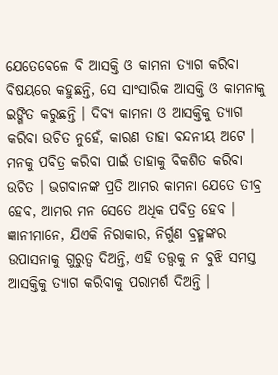ଯେତେବେଳେ ବି ଆସକ୍ତି ଓ କାମନା ତ୍ୟାଗ କରିବା ବିଷୟରେ କହୁଛନ୍ତି, ସେ ସାଂସାରିକ ଆସକ୍ତି ଓ କାମନାକୁ ଇଙ୍ଗିତ କରୁଛନ୍ତି । ଦିବ୍ୟ କାମନା ଓ ଆସକ୍ତିକୁ ତ୍ୟାଗ କରିବା ଉଚିତ ନୁହେଁ, କାରଣ ତାହା ବନ୍ଦନୀୟ ଅଟେ । ମନକୁ ପବିତ୍ର କରିବା ପାଇଁ ତାହାକୁ ବିକଶିତ କରିବା ଉଚିତ । ଭଗବାନଙ୍କ ପ୍ରତି ଆମର କାମନା ଯେତେ ତୀବ୍ର ହେବ, ଆମର ମନ ସେତେ ଅଧିକ ପବିତ୍ର ହେବ । ଜ୍ଞାନୀମାନେ, ଯିଏକି ନିରାକାର, ନିର୍ଗୁଣ ବ୍ରହ୍ମଙ୍କର ଉପାସନାକୁ ଗୁରୁତ୍ୱ ଦିଅନ୍ତି, ଏହି ତତ୍ତ୍ୱକୁ ନ ବୁଝି ସମସ୍ତ ଆସକ୍ତିକୁ ତ୍ୟାଗ କରିବାକୁ ପରାମର୍ଶ ଦିଅନ୍ତି ।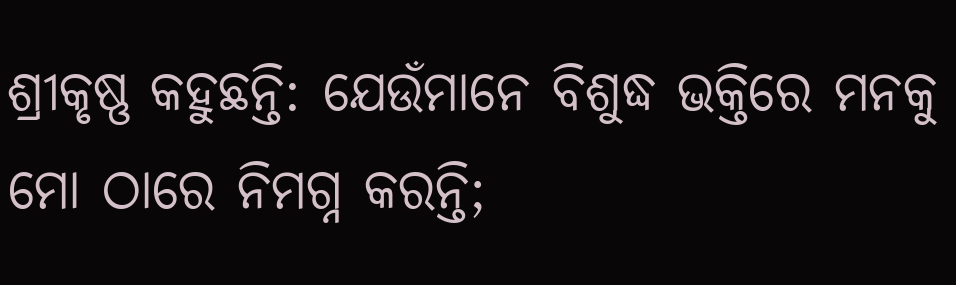ଶ୍ରୀକୃଷ୍ଣ କହୁଛନ୍ତି: ଯେଉଁମାନେ ବିଶୁଦ୍ଧ ଭକ୍ତିରେ ମନକୁ ମୋ ଠାରେ ନିମଗ୍ନ କରନ୍ତି;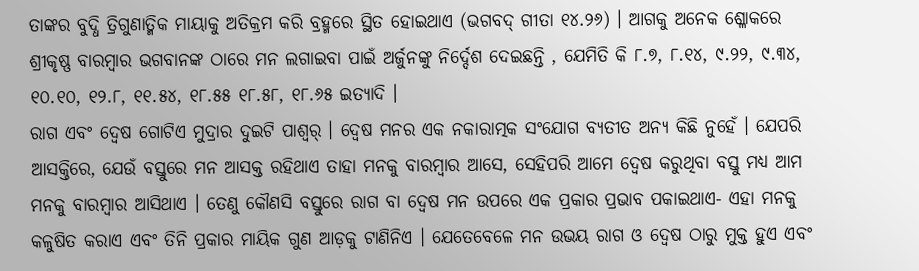ତାଙ୍କର ବୁଦ୍ଧି ତ୍ରିଗୁଣାତ୍ମିକ ମାୟାକୁ ଅତିକ୍ରମ କରି ବ୍ରହ୍ମରେ ସ୍ଥିତ ହୋଇଥାଏ (ଭଗବଦ୍ ଗୀତା ୧୪.୨୬) । ଆଗକୁ ଅନେକ ଶ୍ଳୋକରେ ଶ୍ରୀକୃଷ୍ଣ ବାରମ୍ବାର ଭଗବାନଙ୍କ ଠାରେ ମନ ଲଗାଇବା ପାଇଁ ଅର୍ଜୁନଙ୍କୁ ନିର୍ଦ୍ଦେଶ ଦେଇଛନ୍ତି , ଯେମିତି କି ୮.୭, ୮.୧୪, ୯.୨୨, ୯.୩୪, ୧୦.୧୦, ୧୨.୮, ୧୧.୫୪, ୧୮.୫୫ ୧୮.୫୮, ୧୮.୬୫ ଇତ୍ୟାଦି ।
ରାଗ ଏବଂ ଦ୍ୱେଷ ଗୋଟିଏ ମୁଦ୍ରାର ଦୁଇଟି ପାଶ୍ୱର୍ । ଦ୍ୱେଷ ମନର ଏକ ନକାରାତ୍ମକ ସଂଯୋଗ ବ୍ୟତୀତ ଅନ୍ୟ କିଛି ନୁହେଁ । ଯେପରି ଆସକ୍ତିରେ, ଯେଉଁ ବସ୍ତୁରେ ମନ ଆସକ୍ତ ରହିଥାଏ ତାହା ମନକୁ ବାରମ୍ବାର ଆସେ, ସେହିପରି ଆମେ ଦ୍ୱେଷ କରୁଥିବା ବସ୍ତୁ ମଧ୍ୟ ଆମ ମନକୁ ବାରମ୍ବାର ଆସିଥାଏ । ତେଣୁ କୌଣସି ବସ୍ତୁରେ ରାଗ ବା ଦ୍ୱେଷ ମନ ଉପରେ ଏକ ପ୍ରକାର ପ୍ରଭାବ ପକାଇଥାଏ- ଏହା ମନକୁ କଳୁଷିତ କରାଏ ଏବଂ ତିନି ପ୍ରକାର ମାୟିକ ଗୁଣ ଆଡ଼କୁ ଟାଣିନିଏ । ଯେତେବେଳେ ମନ ଉଭୟ ରାଗ ଓ ଦ୍ୱେଷ ଠାରୁ ମୁକ୍ତ ହୁଏ ଏବଂ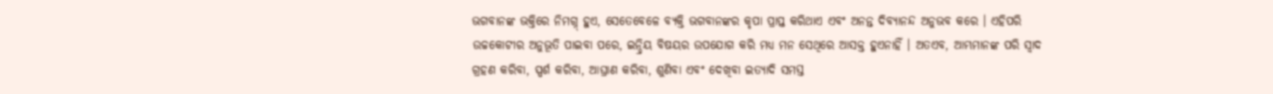ଭଗବାନଙ୍କ ଭକ୍ତିରେ ନିମଗ୍ନ୍ ହୁଏ, ସେତେବେଳେ ବ୍ୟକ୍ତି ଭଗବାନଙ୍କର କୃପା ପ୍ରାପ୍ତ କରିଥାଏ ଏବଂ ଅନନ୍ତ ଦିବ୍ୟାନନ୍ଦ ଅନୁଭବ କରେ । ଏହିପରି ଉଚ୍ଚକୋଟୀର ଅନୁଭୂତି ପାଇବା ପରେ, ଇନ୍ଦ୍ରିୟ ବିଷୟର ଉପଯୋଗ କରି ମଧ୍ୟ ମନ ସେଥିରେ ଆସକ୍ତ ହୁଏନାହିଁ । ଅତଏବ, ଆମ୍ଭମାନଙ୍କ ପରି ସ୍ୱାଦ ଗ୍ରହଣ କରିବା, ସ୍ପର୍ଶ କରିବା, ଆଘ୍ରାଣ କରିବା, ଶୁଣିବା ଏବଂ ଦେଖିବା ଇତ୍ୟାଦି ସମସ୍ତ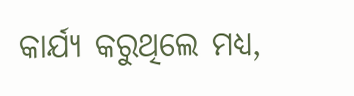କାର୍ଯ୍ୟ କରୁଥିଲେ ମଧ୍ୟ,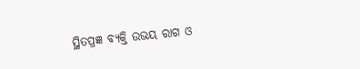ସ୍ଥିତପ୍ରଜ୍ଞ ବ୍ୟକ୍ତି ଉଭୟ ରାଗ ଓ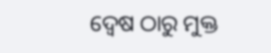ଦ୍ୱେଷ ଠାରୁ ମୁକ୍ତ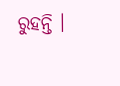ରୁହନ୍ତି ।